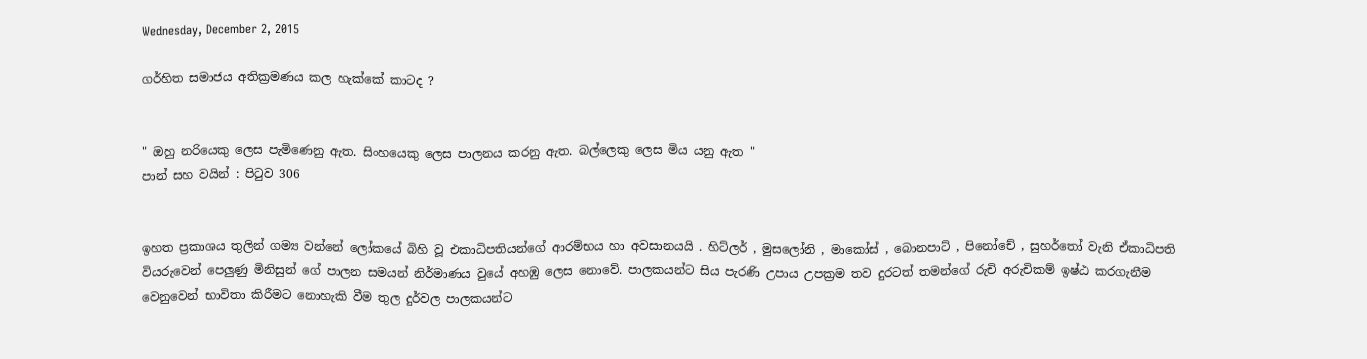Wednesday, December 2, 2015

ගර්හිත සමාජය අතික්‍රමණය කල හැක්කේ කාටද ?


" ඔහු නරියෙකු ලෙස පැමිණෙනු ඇත. සිංහයෙකු ලෙස පාලනය කරනු ඇත. බල්ලෙකු ලෙස මිය යනු ඇත "
පාන් සහ වයින් : පිටුව 306


ඉහත ප්‍රකාශය තුලින් ගම්‍ය වන්නේ ලෝකයේ බිහි වූ එකාධිපතියන්ගේ ආරම්භය හා අවසානයයි . හිට්ලර් , මුසලෝනි , මාකෝස් , බොනපාට් , පිනෝචේ , සුහර්තෝ වැනි ඒකාධිපති වියරුවෙන් පෙලුණු මිනිසුන් ගේ පාලන සමයන් නිර්මාණය වුයේ අහඹු ලෙස නොවේ. පාලකයන්ට සිය පැරණි උපාය උපක්‍රම තව දුරටත් තමන්ගේ රුචි අරුචිකම් ඉෂ්ඨ කරගැනීම වෙනුවෙන් භාවිතා කිරීමට නොහැකි වීම තුල දුර්වල පාලකයන්ට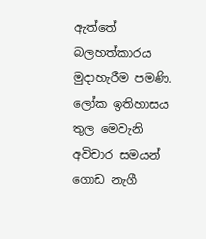ඇත්තේ බලහත්කාරය මුදාහැරීම පමණි. ලෝක ඉතිහාසය තුල මෙවැනි අවිචාර සමයන් ගොඩ නැගී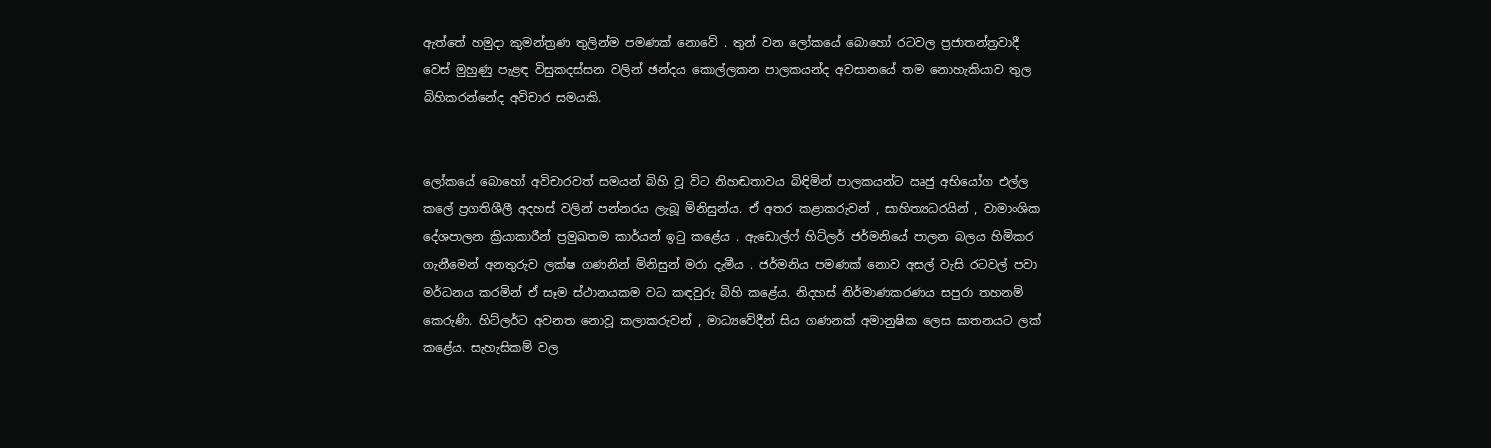ඇත්තේ හමුදා කුමන්ත්‍රණ තුලින්ම පමණක් නොවේ . තුන් වන ලෝකයේ බොහෝ රටවල ප්‍රජාතන්ත්‍රවාදී වෙස් මුහුණු පැළඳ විසුකදස්සන වලින් ඡන්දය කොල්ලකන පාලකයන්ද අවසානයේ තම නොහැකියාව තුල බිහිකරන්නේද අවිචාර සමයකි.


ලෝකයේ බොහෝ අවිචාරවත් සමයන් බිහි වූ විට නිහඬතාවය බිඳිමින් පාලකයන්ට ඍජු අභියෝග එල්ල කලේ ප්‍රගතිශීලී අදහස් වලින් පන්නරය ලැබූ මිනිසුන්ය. ඒ අතර කළාකරුවන් , සාහිත්‍යධරයින් , වාමාංශික දේශපාලන ක්‍රියාකාරීන් ප්‍රමුඛතම කාර්යන් ඉටු කළේය . ඇඩොල්ෆ් හිට්ලර් ජර්මනියේ පාලන බලය හිමිකර ගැනීමෙන් අනතුරුව ලක්ෂ ගණනින් මිනිසුන් මරා දැමීය . ජර්මනිය පමණක් නොව අසල් වැසි රටවල් පවා මර්ධනය කරමින් ඒ සෑම ස්ථානයකම වධ කඳවුරු බිහි කළේය. නිදහස් නිර්මාණකරණය සපුරා තහනම් කෙරුණි. හිට්ලර්ට අවනත නොවූ කලාකරුවන් , මාධ්‍යවේදීන් සිය ගණනක් අමානුෂික ලෙස ඝාතනයට ලක් කළේය. සැහැසිකම් වල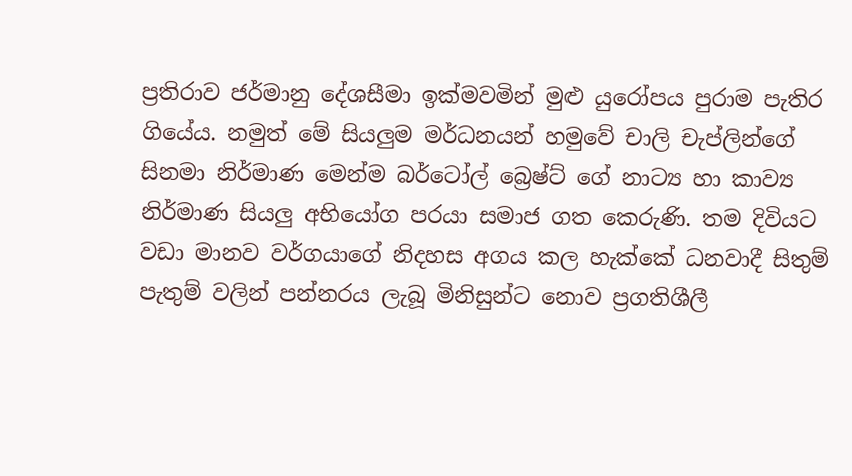ප්‍රතිරාව ජර්මානු දේශසීමා ඉක්මවමින් මුළු යුරෝපය පුරාම පැතිර ගියේය. නමුත් මේ සියලුම මර්ධනයන් හමුවේ චාලි චැප්ලින්ගේ සිනමා නිර්මාණ මෙන්ම බර්ටෝල් බ්‍රෙෂ්ට් ගේ නාට්‍ය හා කාව්‍ය නිර්මාණ සියලු අභියෝග පරයා සමාජ ගත කෙරුණි. තම දිවියට වඩා මානව වර්ගයාගේ නිදහස අගය කල හැක්කේ ධනවාදී සිතුම් පැතුම් වලින් පන්නරය ලැබූ මිනිසුන්ට නොව ප්‍රගතිශීලී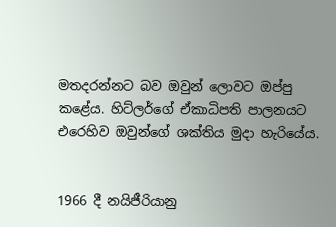මතදරන්නට බව ඔවුන් ලොවට ඔප්පු කළේය. හිට්ලර්ගේ ඒකාධිපති පාලනයට එරෙහිව ඔවුන්ගේ ශක්තිය මුදා හැරියේය.


1966 දී නයිජීරියානු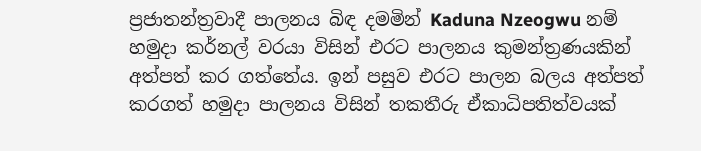ප්‍රජාතන්ත්‍රවාදී පාලනය බිඳ දමමින් Kaduna Nzeogwu නම් හමුදා කර්නල් වරයා විසින් එරට පාලනය කුමන්ත්‍රණයකින් අත්පත් කර ගත්තේය. ඉන් පසුව එරට පාලන බලය අත්පත් කරගත් හමුදා පාලනය විසින් තකතීරු ඒකාධිපතිත්වයක්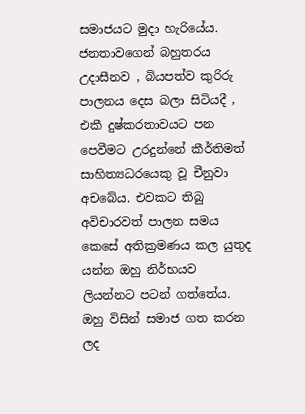සමාජයට මුදා හැරියේය. ජනතාවගෙන් බහුතරය උදාසීනව , බියපත්ව කුරිරු පාලනය දෙස බලා සිටියදී , එකී දුෂ්කරතාවයට පන පෙවීමට උරදුන්නේ කීර්තිමත් සාහිත්‍යධරයෙකු වූ චීනුවා අචබේය. එවකට තිබු අවිචාරවත් පාලන සමය කෙසේ අතික්‍රමණය කල යුතුද යන්න ඔහු නිර්භයව ලියන්නට පටන් ගත්තේය. ඔහු විසින් සමාජ ගත කරන ලද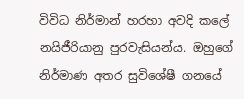විවිධ නිර්මාන් හරහා අවදි කලේ නයිජීරියානු පුරවැසියන්ය. ඔහුගේ නිර්මාණ අතර සුවිශේෂී ගනයේ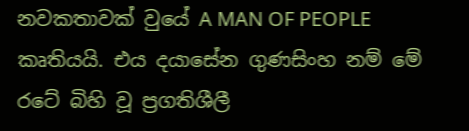නවකතාවක් වුයේ A MAN OF PEOPLE කෘතියයි. එය දයාසේන ගුණසිංහ නම් මේ රටේ බිහි වූ ප්‍රගතිශීලී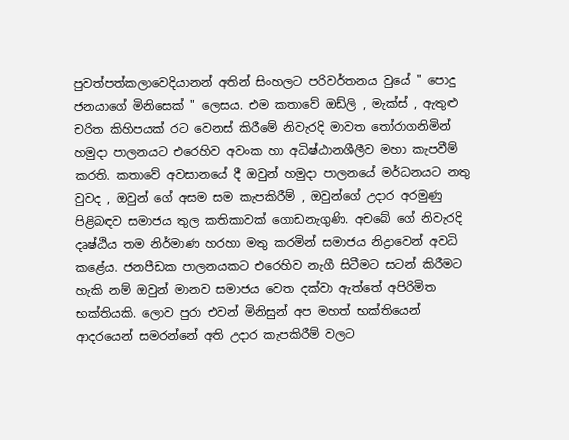පුවත්පත්කලාවෙදියානන් අතින් සිංහලට පරිවර්තනය වුයේ " පොදු ජනයාගේ මිනිසෙක් " ලෙසය. එම කතාවේ ඔඩ්ලි , මැක්ස් , ඇතුළු චරිත කිහිපයක් රට වෙනස් කිරීමේ නිවැරදි මාවත තෝරාගනිමින් හමුදා පාලනයට එරෙහිව අවංක හා අධිෂ්ඨානශීලීව මහා කැපවීම් කරති. කතාවේ අවසානයේ දී ඔවුන් හමුදා පාලනයේ මර්ධනයට නතු වුවද , ඔවුන් ගේ අසම සම කැපකිරීම් , ඔවුන්ගේ උදාර අරමුණු පිළිබඳව සමාජය තුල කතිකාවක් ගොඩනැගුණි. අචබේ ගේ නිවැරදි දෘෂ්ඨිය තම නිර්මාණ හරහා මතු කරමින් සමාජය නිද්‍රාවෙන් අවධි කළේය. ජනපීඩක පාලනයකට එරෙහිව නැගී සිටීමට සටන් කිරීමට හැකි නම් ඔවුන් මානව සමාජය වෙත දක්වා ඇත්තේ අපිරිමිත භක්තියකි. ලොව පුරා එවන් මිනිසුන් අප මහත් භක්තියෙන් ආදරයෙන් සමරන්නේ අති උදාර කැපකිරීම් වලට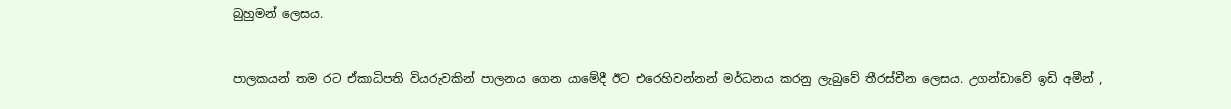බුහුමන් ලෙසය.


පාලකයන් තම රට ඒකාධිපති වියරුවකින් පාලනය ගෙන යාමේදී ඊට එරෙහිවන්නන් මර්ධනය කරනු ලැබුවේ තීරස්චීන ලෙසය. උගන්ඩාවේ ඉඩි අමීන් ,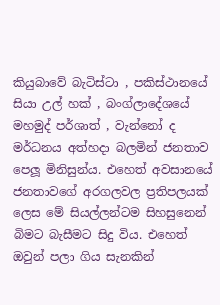කියුබාවේ බැටිස්ටා , පකිස්ථානයේ සියා උල් හක් , බංග්ලාදේශයේ මහමුද් පර්ශාත් , වැන්නෝ ද මර්ධනය අත්හදා බලමින් ජනතාව පෙලූ මිනිසුන්ය. එහෙත් අවසානයේ ජනතාවගේ අරගලවල ප්‍රතිපලයක් ලෙස මේ සියල්ලන්ටම සිහසුනෙන් බිමට බැසීමට සිදු විය. එහෙත් ඔවුන් පලා ගිය සැනකින්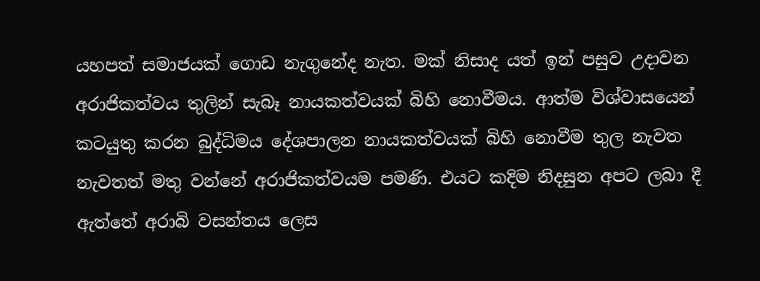යහපත් සමාජයක් ගොඩ නැගුනේද නැත. මක් නිසාද යත් ඉන් පසුව උදාවන අරාජිකත්වය තුලින් සැබෑ නායකත්වයක් බිහි නොවීමය. ආත්ම විශ්වාසයෙන් කටයුතු කරන බුද්ධිමය දේශපාලන නායකත්වයක් බිහි නොවීම තුල නැවත නැවතත් මතු වන්නේ අරාජිකත්වයම පමණි. එයට කදිම නිදසුන අපට ලබා දී ඇත්තේ අරාබි වසන්තය ලෙස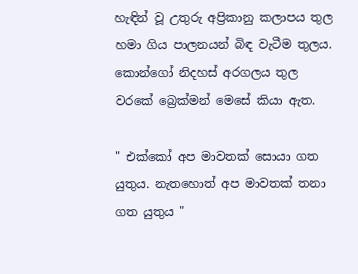හැඳින් වූ උතුරු අප්‍රිකානු කලාපය තුල හමා ගිය පාලනයන් බිඳ වැටීම තුලය. කොන්ගෝ නිදහස් අරගලය තුල වරකේ බ්‍රෙක්මන් මෙසේ කියා ඇත.

" එක්කෝ අප මාවතක් සොයා ගත යුතුය. නැතහොත් අප මාවතක් තනා ගත යුතුය "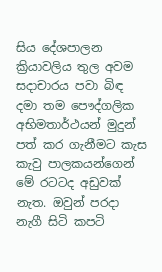සිය දේශපාලන ක්‍රියාවලිය තුල අවම සදාචාරය පවා බිඳ දමා තම පෞද්ගලික අභිමතාර්ථයන් මුදුන් පත් කර ගැනීමට කැස කැවු පාලකයන්ගෙන් මේ රටටද අඩුවක් නැත. ඔවුන් පරදා නැගී සිටි කපටි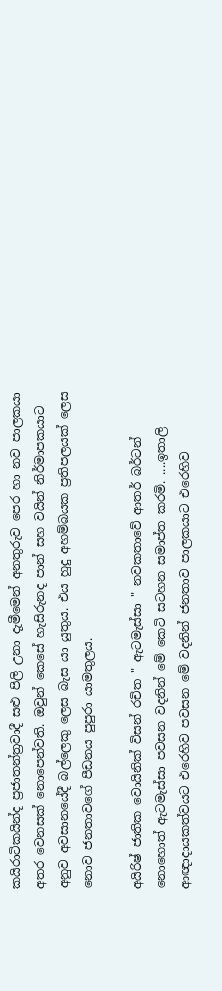කයිරාටිකයින්ද ප්‍රජාතන්ත්‍රවාදී සළු පිලි උනා දැමීමෙන් අනතුරුව පෙර හා නව පාලකයා අතර වෙනසක් නොපෙන්වති. ඔවුන් කෙසේ හැසිරුනද පාන් සහ වයින් නිර්මාපකයාට අනුව අවසානයේදී බල්ලෙකු ලෙස බැස යා යුතුය. එය හුදු අහම්බයක ප්‍රතිපලයක් ලෙස නොව ජනතාවගේ පීඩනය පුපුරා යාමතුලය.

අයිරිෂ් ජාතික වොයිනික් විසන් රචිත " ඇටමැස්සා " නවකතාවේ ආතර් බර්ටන් නොහොත් ඇටමැස්සා පවසන වදනින් මේ කෙටි සටහන සමාප්ත කරමි. ....ඉතාලි ආඥාදායකත්වයට එරෙහිව පවසන මේ වදනින් ජනතාව පාලකයාට එරෙහිව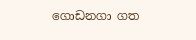ගොඩනගා ගත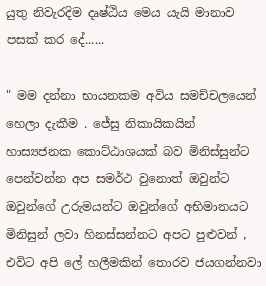යුතු නිවැරදිම දෘෂ්ඨිය මෙය යැයි මානාව පසක් කර දේ......

" මම දන්නා භායනකම අවිය සමච්චලයෙන් හෙලා දැකීම . ජේසු නිකායිකයින් හාස්‍යජනක කොට්ඨාශයක් බව මිනිස්සුන්ට පෙන්වන්න අප සමර්ථ වුනොත් ඔවුන්ට ඔවුන්ගේ උරුමයන්ට ඔවුන්ගේ අභිමානයට මිනිසුන් ලවා හිනස්සන්නට අපට පුළුවන් , එවිට අපි ලේ හලීමකින් තොරව ජයගන්නවා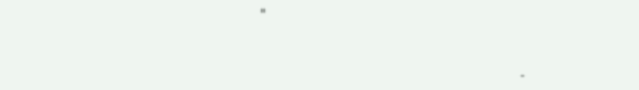"



                                                                 -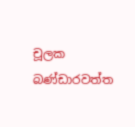චූලක බණ්ඩාරවත්ත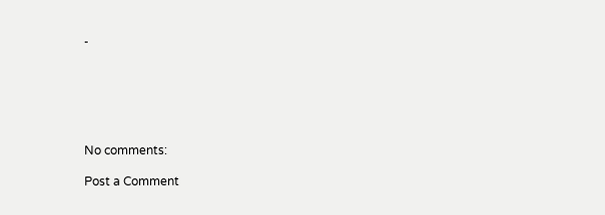-






No comments:

Post a Comment